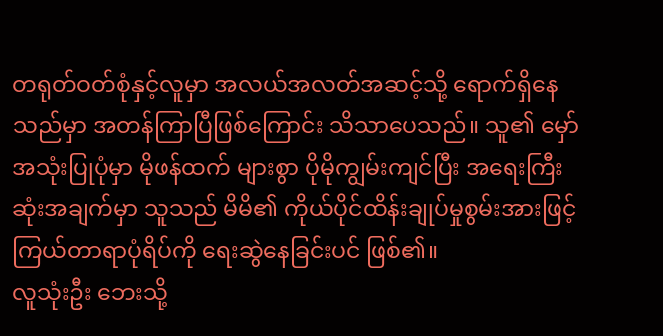တရုတ်ဝတ်စုံနှင့်လူမှာ အလယ်အလတ်အဆင့်သို့ ရောက်ရှိနေသည်မှာ အတန်ကြာပြီဖြစ်ကြောင်း သိသာပေသည်။ သူ၏ မှော်အသုံးပြုပုံမှာ မိုဖန်ထက် များစွာ ပိုမိုကျွမ်းကျင်ပြီး အရေးကြီးဆုံးအချက်မှာ သူသည် မိမိ၏ ကိုယ်ပိုင်ထိန်းချုပ်မှုစွမ်းအားဖြင့် ကြယ်တာရာပုံရိပ်ကို ရေးဆွဲနေခြင်းပင် ဖြစ်၏။
လူသုံးဦး ဘေးသို့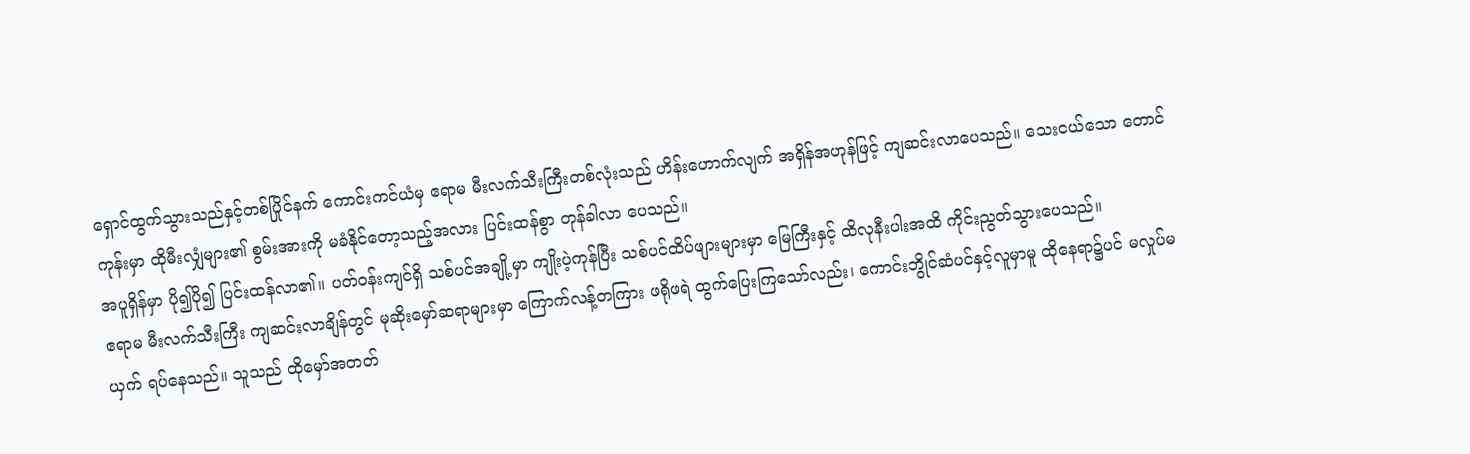ရှောင်ထွက်သွားသည်နှင့်တစ်ပြိုင်နက် ကောင်းကင်ယံမှ ဧရာမ မီးလက်သီးကြီးတစ်လုံးသည် ဟိန်းဟောက်လျက် အရှိန်အဟုန်ဖြင့် ကျဆင်းလာပေသည်။ သေးငယ်သော တောင်ကုန်းမှာ ထိုမီးလျှံများ၏ စွမ်းအားကို မခံနိုင်တော့သည့်အလား ပြင်းထန်စွာ တုန်ခါလာ ပေသည်။
အပူရှိန်မှာ ပို၍ပို၍ ပြင်းထန်လာ၏။ ပတ်ဝန်းကျင်ရှိ သစ်ပင်အချို့မှာ ကျိုးပဲ့ကုန်ပြီး သစ်ပင်ထိပ်ဖျားများမှာ မြေကြီးနှင့် ထိလုနီးပါးအထိ ကိုင်းညွတ်သွားပေသည်။
ဧရာမ မီးလက်သီးကြီး ကျဆင်းလာချိန်တွင် မုဆိုးမှော်ဆရာများမှာ ကြောက်လန့်တကြား ဖရိုဖရဲ ထွက်ပြေးကြသော်လည်း၊ ကောင်းဘွိုင်ဆံပင်နှင့်လူမှာမူ ထိုနေရာ၌ပင် မလှုပ်မယှက် ရပ်နေသည်။ သူသည် ထိုမှော်အတတ်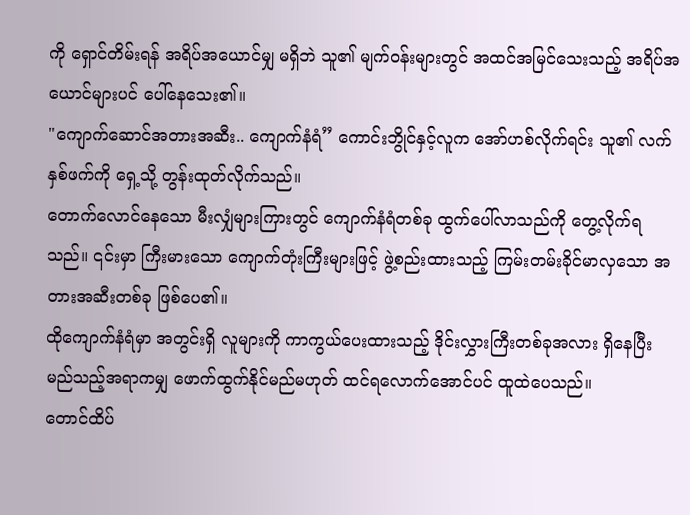ကို ရှောင်တိမ်းရန် အရိပ်အယောင်မျှ မရှိဘဲ သူ၏ မျက်ဝန်းများတွင် အထင်အမြင်သေးသည့် အရိပ်အယောင်များပင် ပေါ်နေသေး၏။
"ကျောက်ဆောင်အတားအဆီး.. ကျောက်နံရံ” ကောင်းဘွိုင်နှင့်လူက အော်ဟစ်လိုက်ရင်း သူ၏ လက်နှစ်ဖက်ကို ရှေ့သို့ တွန်းထုတ်လိုက်သည်။
တောက်လောင်နေသော မီးလျှံများကြားတွင် ကျောက်နံရံတစ်ခု ထွက်ပေါ်လာသည်ကို တွေ့လိုက်ရသည်။ ၎င်းမှာ ကြီးမားသော ကျောက်တုံးကြီးများဖြင့် ဖွဲ့စည်းထားသည့် ကြမ်းတမ်းခိုင်မာလှသော အတားအဆီးတစ်ခု ဖြစ်ပေ၏။
ထိုကျောက်နံရံမှာ အတွင်းရှိ လူများကို ကာကွယ်ပေးထားသည့် ဒိုင်းလွှားကြီးတစ်ခုအလား ရှိနေပြီး မည်သည့်အရာကမျှ ဖောက်ထွက်နိုင်မည်မဟုတ် ထင်ရလောက်အောင်ပင် ထူထဲပေသည်။
တောင်ထိပ်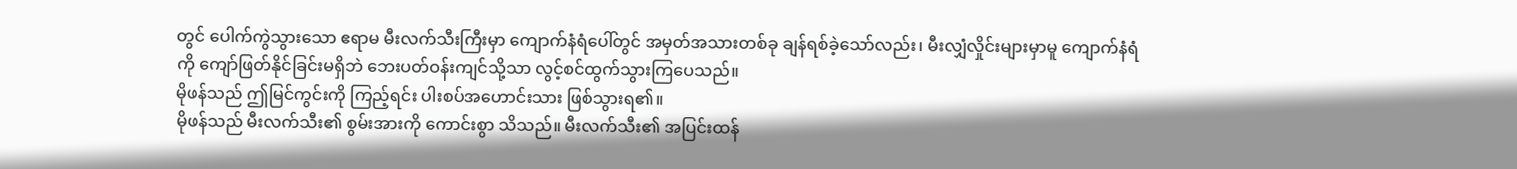တွင် ပေါက်ကွဲသွားသော ဧရာမ မီးလက်သီးကြီးမှာ ကျောက်နံရံပေါ်တွင် အမှတ်အသားတစ်ခု ချန်ရစ်ခဲ့သော်လည်း၊ မီးလျှံလှိုင်းများမှာမူ ကျောက်နံရံကို ကျော်ဖြတ်နိုင်ခြင်းမရှိဘဲ ဘေးပတ်ဝန်းကျင်သို့သာ လွင့်စင်ထွက်သွားကြပေသည်။
မိုဖန်သည် ဤမြင်ကွင်းကို ကြည့်ရင်း ပါးစပ်အဟောင်းသား ဖြစ်သွားရ၏။
မိုဖန်သည် မီးလက်သီး၏ စွမ်းအားကို ကောင်းစွာ သိသည်။ မီးလက်သီး၏ အပြင်းထန်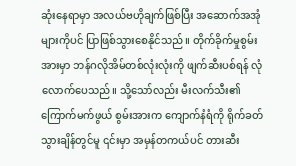ဆုံးနေရာမှာ အလယ်ဗဟိုချက်ဖြစ်ပြီး အဆောက်အအုံများကိုပင် ပြာဖြစ်သွားစေနိုင်သည်။ တိုက်ခိုက်မှုစွမ်းအားမှာ ဘန်ဂလိုအိမ်တစ်လုံးလုံးကို ဖျက်ဆီးပစ်ရန် လုံလောက်ပေသည်။ သို့သော်လည်း မီးလက်သီး၏ ကြောက်မက်ဖွယ် စွမ်းအားက ကျောက်နံရံကို ရိုက်ခတ်သွားချိန်တွင်မူ ၎င်းမှာ အမှန်တကယ်ပင် တားဆီး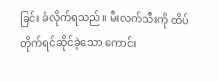ခြင်း ခံလိုက်ရသည်။ မီးလက်သီးကို ထိပ်တိုက်ရင်ဆိုင်ခဲ့သော ကောင်း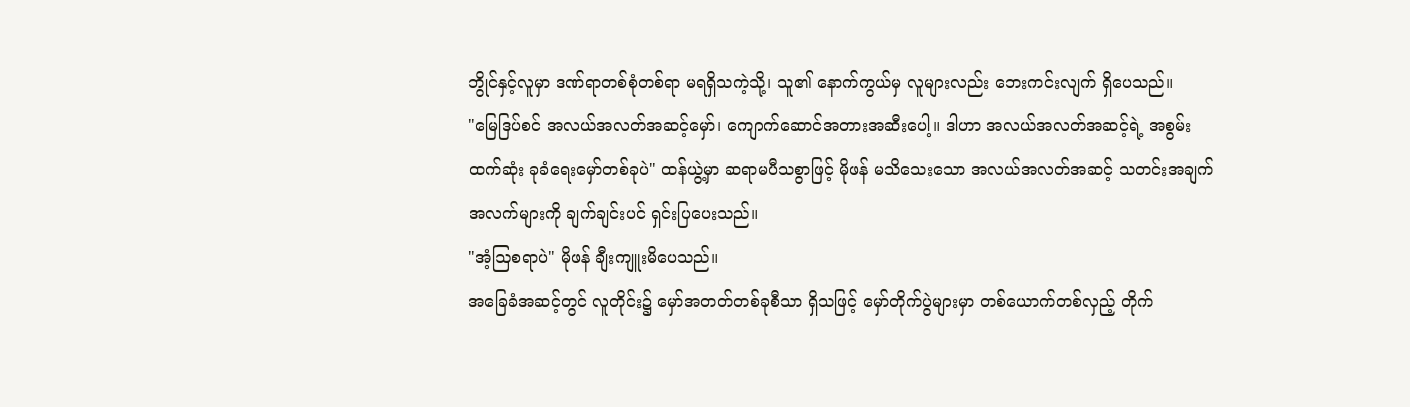ဘွိုင်နှင့်လူမှာ ဒဏ်ရာတစ်စုံတစ်ရာ မရရှိသကဲ့သို့၊ သူ၏ နောက်ကွယ်မှ လူများလည်း ဘေးကင်းလျက် ရှိပေသည်။
"မြေဒြပ်စင် အလယ်အလတ်အဆင့်မှော်၊ ကျောက်ဆောင်အတားအဆီးပေါ့။ ဒါဟာ အလယ်အလတ်အဆင့်ရဲ့ အစွမ်းထက်ဆုံး ခုခံရေးမှော်တစ်ခုပဲ" ထန်ယွဲ့မှာ ဆရာမပီသစွာဖြင့် မိုဖန် မသိသေးသော အလယ်အလတ်အဆင့် သတင်းအချက်အလက်များကို ချက်ချင်းပင် ရှင်းပြပေးသည်။
"အံ့ဩစရာပဲ" မိုဖန် ချီးကျူးမိပေသည်။
အခြေခံအဆင့်တွင် လူတိုင်း၌ မှော်အတတ်တစ်ခုစီသာ ရှိသဖြင့် မှော်တိုက်ပွဲများမှာ တစ်ယောက်တစ်လှည့် တိုက်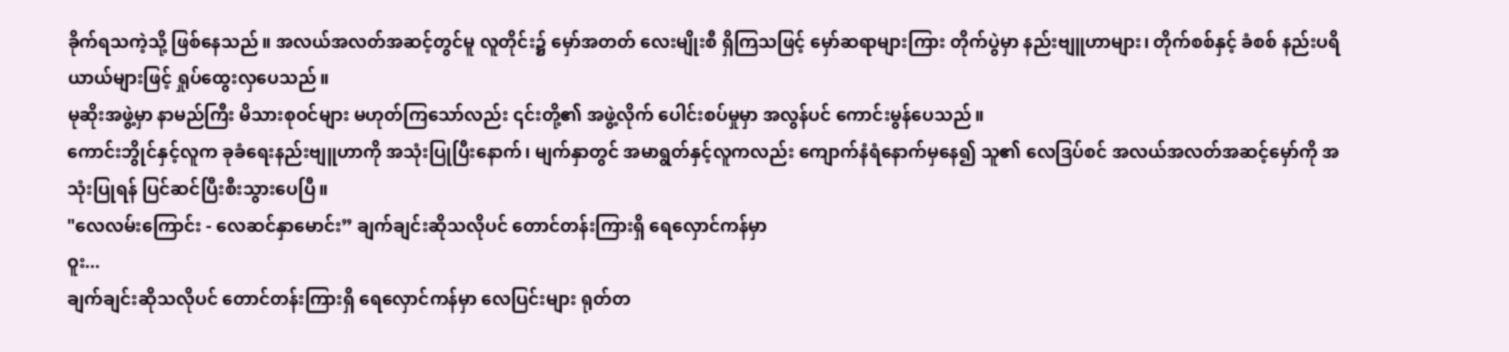ခိုက်ရသကဲ့သို့ ဖြစ်နေသည်။ အလယ်အလတ်အဆင့်တွင်မူ လူတိုင်း၌ မှော်အတတ် လေးမျိုးစီ ရှိကြသဖြင့် မှော်ဆရာများကြား တိုက်ပွဲမှာ နည်းဗျူဟာများ၊ တိုက်စစ်နှင့် ခံစစ် နည်းပရိယာယ်များဖြင့် ရှုပ်ထွေးလှပေသည်။
မုဆိုးအဖွဲ့မှာ နာမည်ကြီး မိသားစုဝင်များ မဟုတ်ကြသော်လည်း ၎င်းတို့၏ အဖွဲ့လိုက် ပေါင်းစပ်မှုမှာ အလွန်ပင် ကောင်းမွန်ပေသည်။
ကောင်းဘွိုင်နှင့်လူက ခုခံရေးနည်းဗျူဟာကို အသုံးပြုပြီးနောက်၊ မျက်နှာတွင် အမာရွတ်နှင့်လူကလည်း ကျောက်နံရံနောက်မှနေ၍ သူ၏ လေဒြပ်စင် အလယ်အလတ်အဆင့်မှော်ကို အသုံးပြုရန် ပြင်ဆင်ပြီးစီးသွားပေပြီ။
"လေလမ်းကြောင်း - လေဆင်နှာမောင်း” ချက်ချင်းဆိုသလိုပင် တောင်တန်းကြားရှိ ရေလှောင်ကန်မှာ
ဝူး...
ချက်ချင်းဆိုသလိုပင် တောင်တန်းကြားရှိ ရေလှောင်ကန်မှာ လေပြင်းများ ရုတ်တ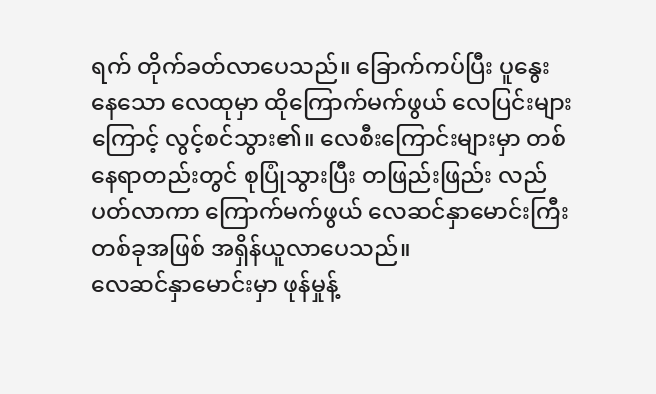ရက် တိုက်ခတ်လာပေသည်။ ခြောက်ကပ်ပြီး ပူနွေးနေသော လေထုမှာ ထိုကြောက်မက်ဖွယ် လေပြင်းများကြောင့် လွင့်စင်သွား၏။ လေစီးကြောင်းများမှာ တစ်နေရာတည်းတွင် စုပြုံသွားပြီး တဖြည်းဖြည်း လည်ပတ်လာကာ ကြောက်မက်ဖွယ် လေဆင်နှာမောင်းကြီးတစ်ခုအဖြစ် အရှိန်ယူလာပေသည်။
လေဆင်နှာမောင်းမှာ ဖုန်မှုန့်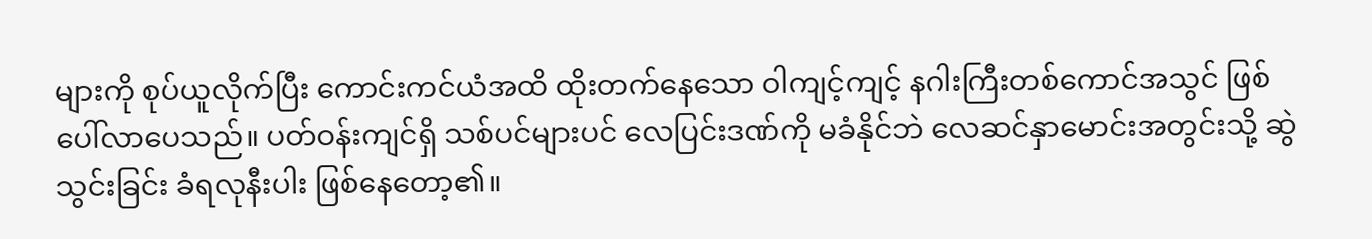များကို စုပ်ယူလိုက်ပြီး ကောင်းကင်ယံအထိ ထိုးတက်နေသော ဝါကျင့်ကျင့် နဂါးကြီးတစ်ကောင်အသွင် ဖြစ်ပေါ်လာပေသည်။ ပတ်ဝန်းကျင်ရှိ သစ်ပင်များပင် လေပြင်းဒဏ်ကို မခံနိုင်ဘဲ လေဆင်နှာမောင်းအတွင်းသို့ ဆွဲသွင်းခြင်း ခံရလုနီးပါး ဖြစ်နေတော့၏။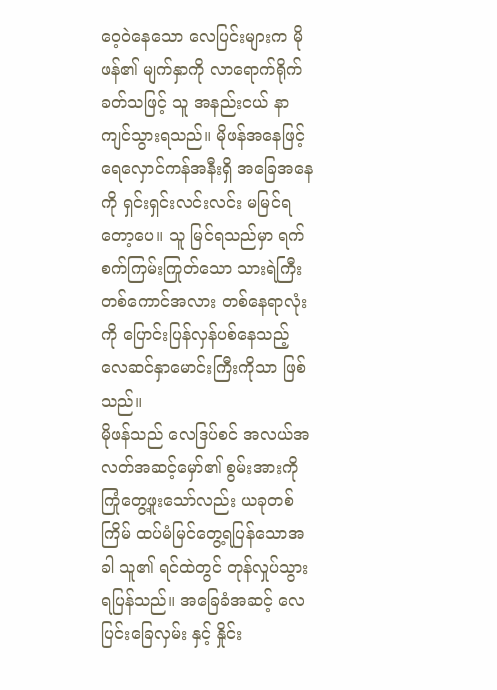ဝေ့ဝဲနေသော လေပြင်းများက မိုဖန်၏ မျက်နှာကို လာရောက်ရိုက်ခတ်သဖြင့် သူ အနည်းငယ် နာကျင်သွားရသည်။ မိုဖန်အနေဖြင့် ရေလှောင်ကန်အနီးရှိ အခြေအနေကို ရှင်းရှင်းလင်းလင်း မမြင်ရတော့ပေ။ သူ မြင်ရသည်မှာ ရက်စက်ကြမ်းကြုတ်သော သားရဲကြီးတစ်ကောင်အလား တစ်နေရာလုံးကို ပြောင်းပြန်လှန်ပစ်နေသည့် လေဆင်နှာမောင်းကြီးကိုသာ ဖြစ်သည်။
မိုဖန်သည် လေဒြပ်စင် အလယ်အလတ်အဆင့်မှော်၏ စွမ်းအားကို ကြုံတွေ့ဖူးသော်လည်း ယခုတစ်ကြိမ် ထပ်မံမြင်တွေ့ရပြန်သောအခါ သူ၏ ရင်ထဲတွင် တုန်လှုပ်သွားရပြန်သည်။ အခြေခံအဆင့် လေပြင်းခြေလှမ်း နှင့် နှိုင်း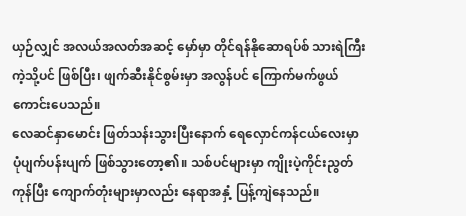ယှဉ်လျှင် အလယ်အလတ်အဆင့် မှော်မှာ တိုင်ရန်နိုဆောရပ်စ် သားရဲကြီးကဲ့သို့ပင် ဖြစ်ပြီး၊ ဖျက်ဆီးနိုင်စွမ်းမှာ အလွန်ပင် ကြောက်မက်ဖွယ် ကောင်းပေသည်။
လေဆင်နှာမောင်း ဖြတ်သန်းသွားပြီးနောက် ရေလှောင်ကန်ငယ်လေးမှာ ပုံပျက်ပန်းပျက် ဖြစ်သွားတော့၏။ သစ်ပင်များမှာ ကျိုးပဲ့ကိုင်းညွတ်ကုန်ပြီး ကျောက်တုံးများမှာလည်း နေရာအနှံ့ ပြန့်ကျဲနေသည်။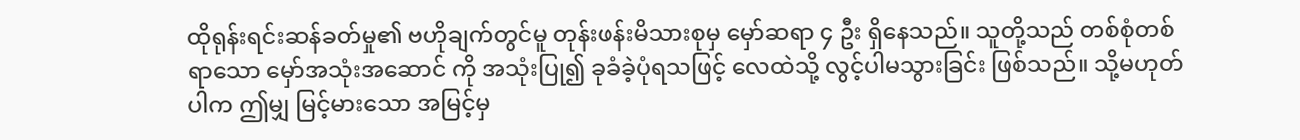ထိုရုန်းရင်းဆန်ခတ်မှု၏ ဗဟိုချက်တွင်မူ တုန်းဖန်းမိသားစုမှ မှော်ဆရာ ၄ ဦး ရှိနေသည်။ သူတို့သည် တစ်စုံတစ်ရာသော မှော်အသုံးအဆောင် ကို အသုံးပြု၍ ခုခံခဲ့ပုံရသဖြင့် လေထဲသို့ လွင့်ပါမသွားခြင်း ဖြစ်သည်။ သို့မဟုတ်ပါက ဤမျှ မြင့်မားသော အမြင့်မှ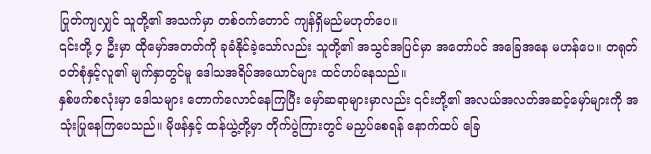ပြုတ်ကျလျှင် သူတို့၏ အသက်မှာ တစ်ဝက်တောင် ကျန်ရှိမည်မဟုတ်ပေ။
၎င်းတို့ ၄ ဦးမှာ ထိုမှော်အတတ်ကို ခုခံနိုင်ခဲ့သော်လည်း သူတို့၏ အသွင်အပြင်မှာ အတော်ပင် အခြေအနေ မဟန်ပေ။ တရုတ်ဝတ်စုံနှင့်လူ၏ မျက်နှာတွင်မူ ဒေါသအရိပ်အယောင်များ ထင်ဟပ်နေသည်။
နှစ်ဖက်စလုံးမှာ ဒေါသများ တောက်လောင်နေကြပြီး မှော်ဆရာများမှာလည်း ၎င်းတို့၏ အလယ်အလတ်အဆင့်မှော်များကို အသုံးပြုနေကြပေသည်။ မိုဖန်နှင့် ထန်ယွဲ့တို့မှာ တိုက်ပွဲကြားတွင် မညှပ်စေရန် နောက်ထပ် ခြေ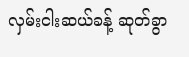လှမ်းငါးဆယ်ခန့် ဆုတ်ခွာ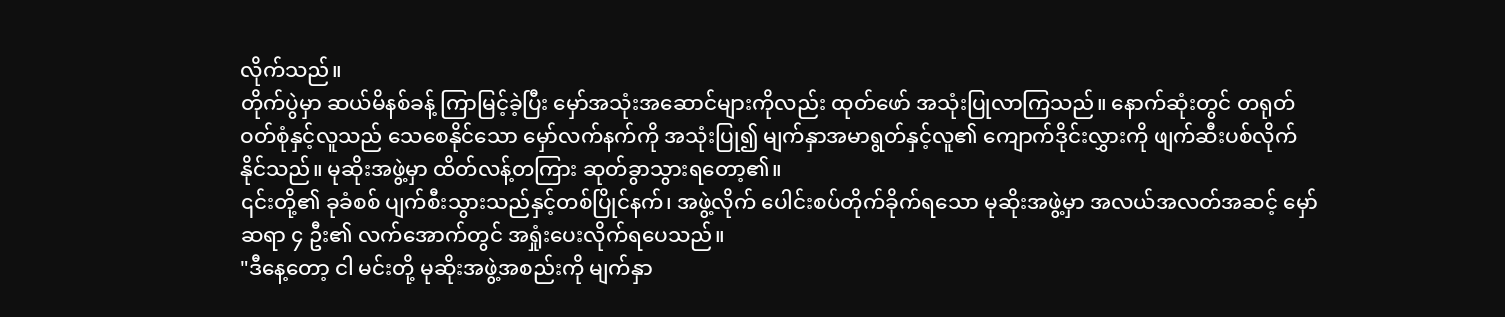လိုက်သည်။
တိုက်ပွဲမှာ ဆယ်မိနစ်ခန့် ကြာမြင့်ခဲ့ပြီး မှော်အသုံးအဆောင်များကိုလည်း ထုတ်ဖော် အသုံးပြုလာကြသည်။ နောက်ဆုံးတွင် တရုတ်ဝတ်စုံနှင့်လူသည် သေစေနိုင်သော မှော်လက်နက်ကို အသုံးပြု၍ မျက်နှာအမာရွတ်နှင့်လူ၏ ကျောက်ဒိုင်းလွှားကို ဖျက်ဆီးပစ်လိုက်နိုင်သည်။ မုဆိုးအဖွဲ့မှာ ထိတ်လန့်တကြား ဆုတ်ခွာသွားရတော့၏။
၎င်းတို့၏ ခုခံစစ် ပျက်စီးသွားသည်နှင့်တစ်ပြိုင်နက်၊ အဖွဲ့လိုက် ပေါင်းစပ်တိုက်ခိုက်ရသော မုဆိုးအဖွဲ့မှာ အလယ်အလတ်အဆင့် မှော်ဆရာ ၄ ဦး၏ လက်အောက်တွင် အရှုံးပေးလိုက်ရပေသည်။
"ဒီနေ့တော့ ငါ မင်းတို့ မုဆိုးအဖွဲ့အစည်းကို မျက်နှာ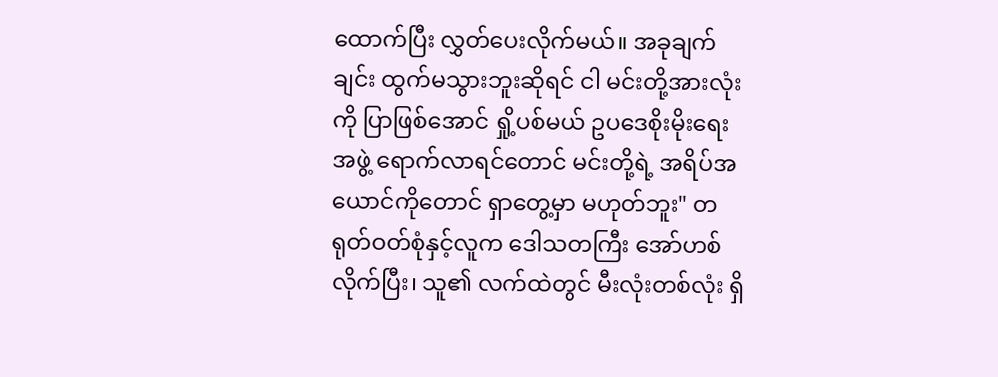ထောက်ပြီး လွှတ်ပေးလိုက်မယ်။ အခုချက်ချင်း ထွက်မသွားဘူးဆိုရင် ငါ မင်းတို့အားလုံးကို ပြာဖြစ်အောင် ရှို့ပစ်မယ် ဥပဒေစိုးမိုးရေးအဖွဲ့ ရောက်လာရင်တောင် မင်းတို့ရဲ့ အရိပ်အယောင်ကိုတောင် ရှာတွေ့မှာ မဟုတ်ဘူး" တရုတ်ဝတ်စုံနှင့်လူက ဒေါသတကြီး အော်ဟစ်လိုက်ပြီး၊ သူ၏ လက်ထဲတွင် မီးလုံးတစ်လုံး ရှိ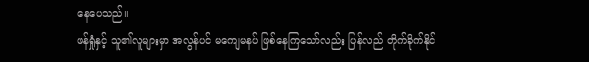နေပေသည်။
ဖန်ရှုံနှင့် သူ၏လူများမှာ အလွန်ပင် မကျေမနပ် ဖြစ်နေကြသော်လည်း ပြန်လည် တိုက်ခိုက်နိုင်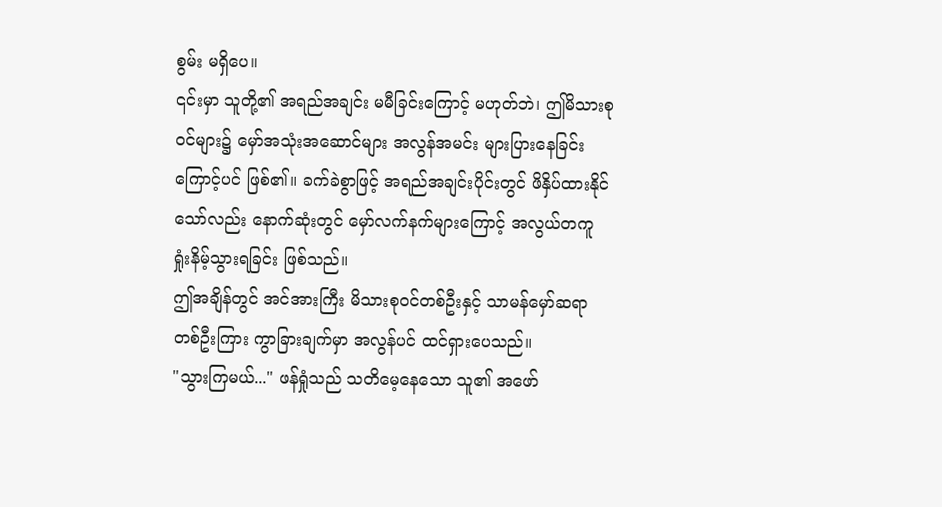စွမ်း မရှိပေ။
၎င်းမှာ သူတို့၏ အရည်အချင်း မမီခြင်းကြောင့် မဟုတ်ဘဲ၊ ဤမိသားစုဝင်များ၌ မှော်အသုံးအဆောင်များ အလွန်အမင်း များပြားနေခြင်းကြောင့်ပင် ဖြစ်၏။ ခက်ခဲစွာဖြင့် အရည်အချင်းပိုင်းတွင် ဖိနှိပ်ထားနိုင်သော်လည်း နောက်ဆုံးတွင် မှော်လက်နက်များကြောင့် အလွယ်တကူ ရှုံးနိမ့်သွားရခြင်း ဖြစ်သည်။
ဤအချိန်တွင် အင်အားကြီး မိသားစုဝင်တစ်ဦးနှင့် သာမန်မှော်ဆရာတစ်ဦးကြား ကွာခြားချက်မှာ အလွန်ပင် ထင်ရှားပေသည်။
"သွားကြမယ်..." ဖန်ရှုံသည် သတိမေ့နေသော သူ၏ အဖော်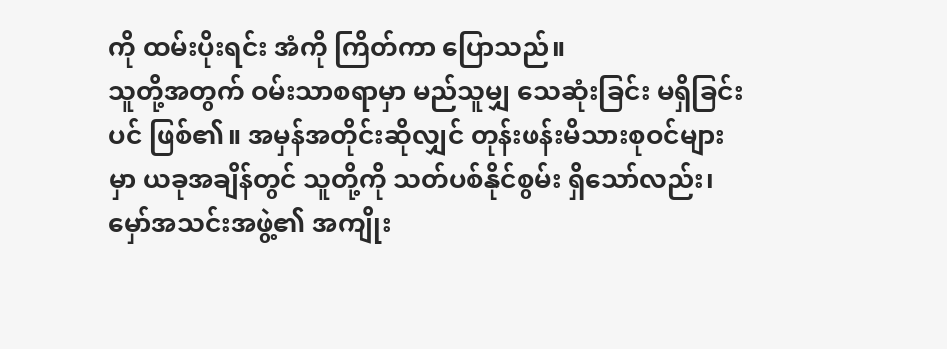ကို ထမ်းပိုးရင်း အံကို ကြိတ်ကာ ပြောသည်။
သူတို့အတွက် ဝမ်းသာစရာမှာ မည်သူမျှ သေဆုံးခြင်း မရှိခြင်းပင် ဖြစ်၏။ အမှန်အတိုင်းဆိုလျှင် တုန်းဖန်းမိသားစုဝင်များမှာ ယခုအချိန်တွင် သူတို့ကို သတ်ပစ်နိုင်စွမ်း ရှိသော်လည်း၊ မှော်အသင်းအဖွဲ့၏ အကျိုး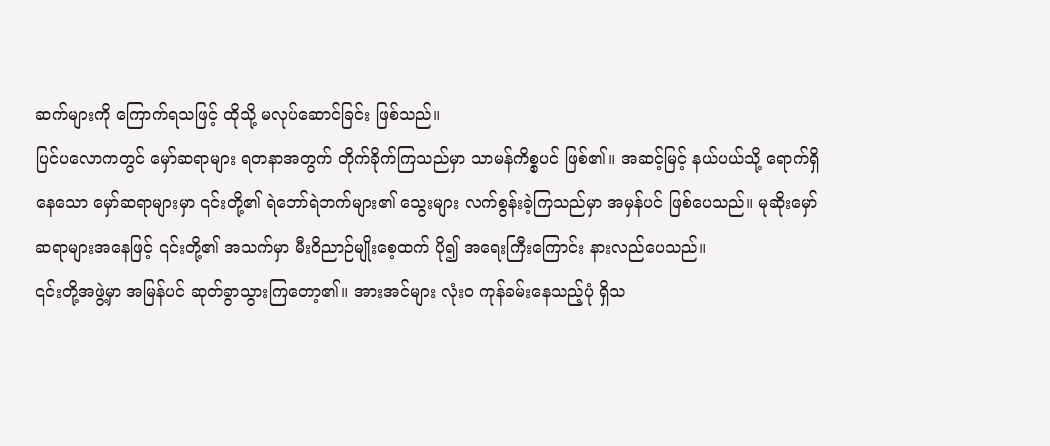ဆက်များကို ကြောက်ရသဖြင့် ထိုသို့ မလုပ်ဆောင်ခြင်း ဖြစ်သည်။
ပြင်ပလောကတွင် မှော်ဆရာများ ရတနာအတွက် တိုက်ခိုက်ကြသည်မှာ သာမန်ကိစ္စပင် ဖြစ်၏။ အဆင့်မြင့် နယ်ပယ်သို့ ရောက်ရှိနေသော မှော်ဆရာများမှာ ၎င်းတို့၏ ရဲဘော်ရဲဘက်များ၏ သွေးများ လက်စွန်းခဲ့ကြသည်မှာ အမှန်ပင် ဖြစ်ပေသည်။ မုဆိုးမှော်ဆရာများအနေဖြင့် ၎င်းတို့၏ အသက်မှာ မီးဝိညာဉ်မျိုးစေ့ထက် ပို၍ အရေးကြီးကြောင်း နားလည်ပေသည်။
၎င်းတို့အဖွဲ့မှာ အမြန်ပင် ဆုတ်ခွာသွားကြတော့၏။ အားအင်များ လုံးဝ ကုန်ခမ်းနေသည့်ပုံ ရှိသ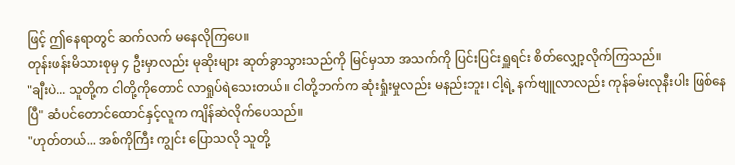ဖြင့် ဤနေရာတွင် ဆက်လက် မနေလိုကြပေ။
တုန်းဖန်းမိသားစုမှ ၄ ဦးမှာလည်း မုဆိုးများ ဆုတ်ခွာသွားသည်ကို မြင်မှသာ အသက်ကို ပြင်းပြင်းရှူရင်း စိတ်လျှော့လိုက်ကြသည်။
"ချီးပဲ... သူတို့က ငါတို့ကိုတောင် လာရှုပ်ရဲသေးတယ်။ ငါတို့ဘက်က ဆုံးရှုံးမှုလည်း မနည်းဘူး၊ ငါ့ရဲ့ နက်ဗျူလာလည်း ကုန်ခမ်းလုနီးပါး ဖြစ်နေပြီ" ဆံပင်တောင်ထောင်နှင့်လူက ကျိန်ဆဲလိုက်ပေသည်။
"ဟုတ်တယ်... အစ်ကိုကြီး ကျွင်း ပြောသလို သူတို့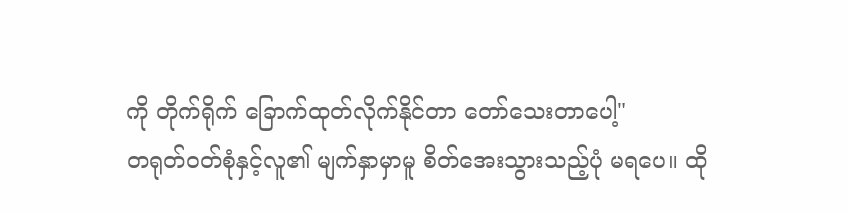ကို တိုက်ရိုက် ခြောက်ထုတ်လိုက်နိုင်တာ တော်သေးတာပေါ့"
တရုတ်ဝတ်စုံနှင့်လူ၏ မျက်နှာမှာမူ စိတ်အေးသွားသည့်ပုံ မရပေ။ ထို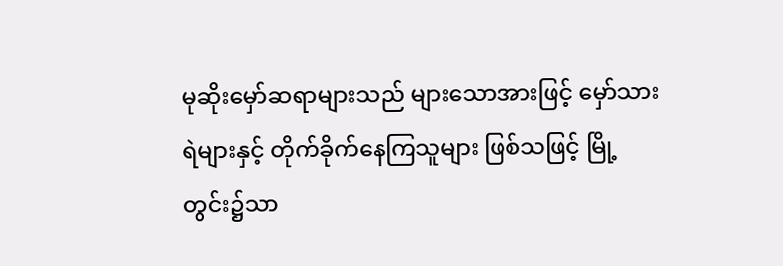မုဆိုးမှော်ဆရာများသည် များသောအားဖြင့် မှော်သားရဲများနှင့် တိုက်ခိုက်နေကြသူများ ဖြစ်သဖြင့် မြို့တွင်း၌သာ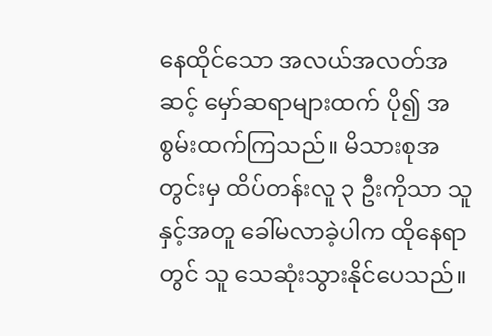နေထိုင်သော အလယ်အလတ်အဆင့် မှော်ဆရာများထက် ပို၍ အစွမ်းထက်ကြသည်။ မိသားစုအတွင်းမှ ထိပ်တန်းလူ ၃ ဦးကိုသာ သူနှင့်အတူ ခေါ်မလာခဲ့ပါက ထိုနေရာတွင် သူ သေဆုံးသွားနိုင်ပေသည်။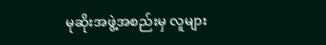မုဆိုးအဖွဲ့အစည်းမှ လူများ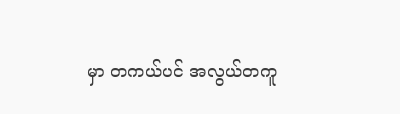မှာ တကယ်ပင် အလွယ်တကူ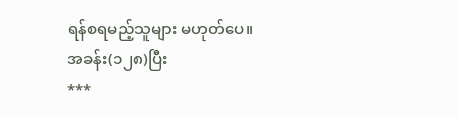ရန်စရမည့်သူများ မဟုတ်ပေ။
အခန်း(၁၂၈)ပြီး
***